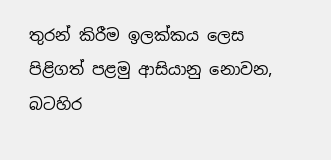තුරන් කිරීම ඉලක්කය ලෙස පිළිගත් පළමු ආසියානු නොවන, බටහිර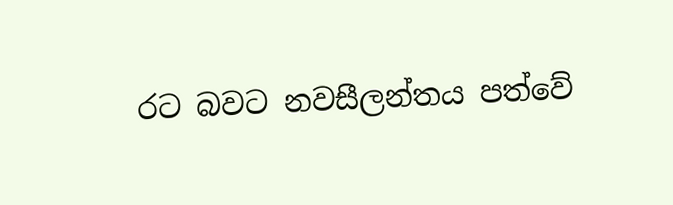රට බවට නවසීලන්තය පත්වේ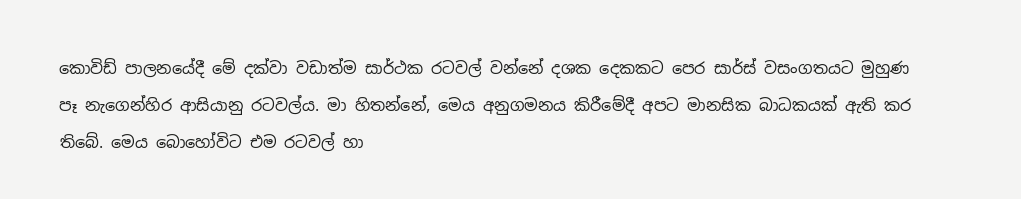කොවිඩ් පාලනයේදී මේ දක්වා වඩාත්ම සාර්ථක රටවල් වන්නේ දශක දෙකකට පෙර සාර්ස් වසංගතයට මුහුණ පෑ නැගෙන්හිර ආසියානු රටවල්ය. මා හිතන්නේ, මෙය අනුගමනය කිරීමේදී අපට මානසික බාධකයක් ඇති කර තිබේ. මෙය බොහෝවිට එම රටවල් හා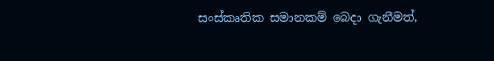සංස්කෘතික සමානකම් බෙදා ගැනීමත්,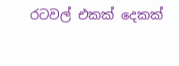රටවල් එකක් දෙකක්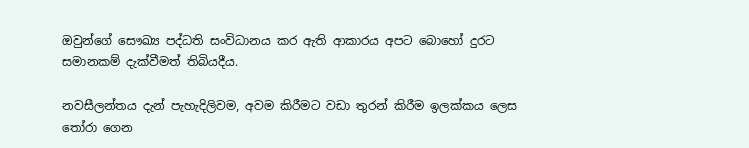ඔවුන්ගේ සෞඛ්‍ය පද්ධති සංවිධානය කර ඇති ආකාරය අපට බොහෝ දුරට සමානකම් දැක්වීමත් තිබියදීය.

නවසීලන්තය දැන් පැහැදිලිවම, අවම කිරීමට වඩා තුරන් කිරීම ඉලක්කය ලෙස තෝරා ගෙන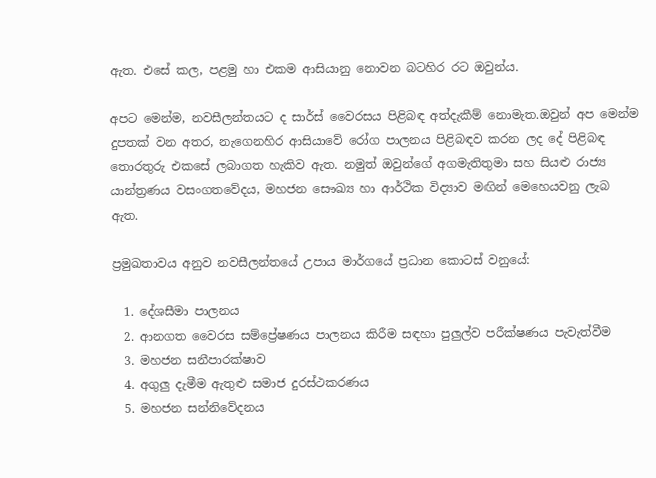ඇත. එසේ කල, පළමු හා එකම ආසියානු නොවන බටහිර රට ඔවුන්ය.

අපට මෙන්ම, නවසීලන්තයට ද සාර්ස් වෛරසය පිළිබඳ අත්දැකීම් නොමැත.ඔවුන් අප මෙන්ම දුපතක් වන අතර, නැගෙනහිර ආසියාවේ රෝග පාලනය පිළිබඳව කරන ලද දේ පිළිබඳ තොරතුරු එකසේ ලබාගත හැකිව ඇත. නමුත් ඔවුන්ගේ අගමැතිතුමා සහ සියළු රාජ්‍ය යාන්ත්‍රණය වසංගතවේදය, මහජන සෞඛ්‍ය හා ආර්ථික විද්‍යාව මඟින් මෙහෙයවනු ලැබ ඇත.

ප්‍රමුඛතාවය අනුව නවසීලන්තයේ උපාය මාර්ගයේ ප්‍රධාන කොටස් වනුයේ:

  1. දේශසීමා පාලනය
  2. ආනගත වෛරස සම්ප්‍රේෂණය පාලනය කිරීම සඳහා පුලුල්ව පරීක්ෂණය පැවැත්වීම
  3. මහජන සනීපාරක්ෂාව
  4. අගුලු දැමීම ඇතුළු සමාජ දුරස්ථකරණය
  5. මහජන සන්නිවේදනය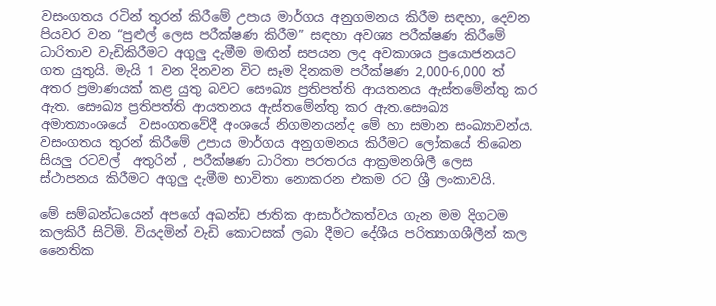වසංගතය රටින් තුරන් කිරීමේ උපාය මාර්ගය අනුගමනය කිරීම සඳහා, දෙවන පියවර වන “පුළුල් ලෙස පරීක්ෂණ කිරීම” සඳහා අවශ්‍ය පරීක්ෂණ කිරීමේ ධාරිතාව වැඩිකිරීමට අගුලු දැමීම මඟින් සපයන ලද අවකාශය ප්‍රයොජනයට ගත යුතුයි. මැයි 1 වන දිනවන විට සෑම දිනකම පරීක්ෂණ 2,000-6,000 ත් අතර ප්‍රමාණයක් කළ යුතු බවට සෞඛ්‍ය ප්‍රතිපත්ති ආයතනය ඇස්තමේන්තු කර ඇත. සෞඛ්‍ය ප්‍රතිපත්ති ආයතනය ඇස්තමේන්තු කර ඇත.සෞඛ්‍ය අමාත්‍යාංශයේ  වසංගතවේදී අංශයේ නිගමනයන්ද මේ හා සමාන සංඛ්‍යාවන්ය. වසංගතය තුරන් කිරීමේ උපාය මාර්ගය අනුගමනය කිරීමට ලෝකයේ තිබෙන සියලු රටවල්  අතුරින් , පරීක්ෂණ ධාරිතා පරතරය ආක්‍රමනශිලී ලෙස ස්ථාපනය කිරීමට අගුලු දැමීම භාවිතා නොකරන එකම රට ශ්‍රී ලංකාවයි.

මේ සම්බන්ධයෙන් අපගේ අඛන්ඩ ජාතික ආසාර්ථකත්වය ගැන මම දිගටම කලකිරී සිටිමි. වියදමින් වැඩි කොටසක් ලබා දීමට දේශීය පරිත්‍යාගශීලීන් කල නෛතික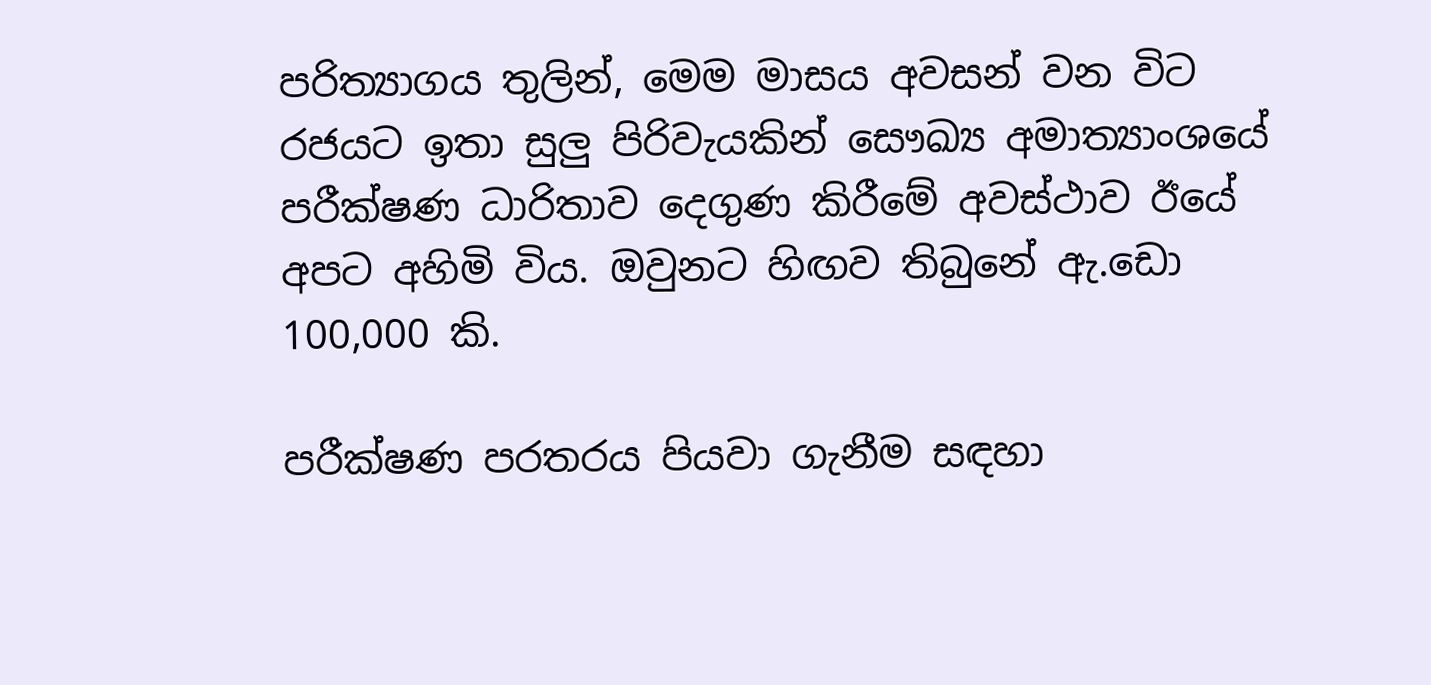පරිත්‍යාගය තුලින්, මෙම මාසය අවසන් වන විට රජයට ඉතා සුලු පිරිවැයකින් සෞඛ්‍ය අමාත්‍යාංශයේ පරීක්ෂණ ධාරිතාව දෙගුණ කිරීමේ අවස්ථාව ඊයේ අපට අහිමි විය. ඔවුනට හිඟව තිබුනේ ඇ.ඩො 100,000 කි.

පරීක්ෂණ පරතරය පියවා ගැනීම සඳහා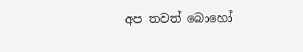අප තවත් බොහෝ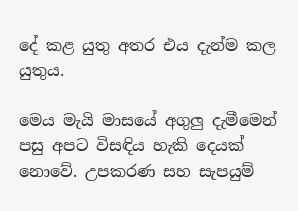දේ කළ යුතු අතර එය දැන්ම කල යුතුය.

මෙය මැයි මාසයේ අගුලු දැමීමෙන් පසු අපට විසඳිය හැකි දෙයක් නොවේ. උපකරණ සහ සැපයුම්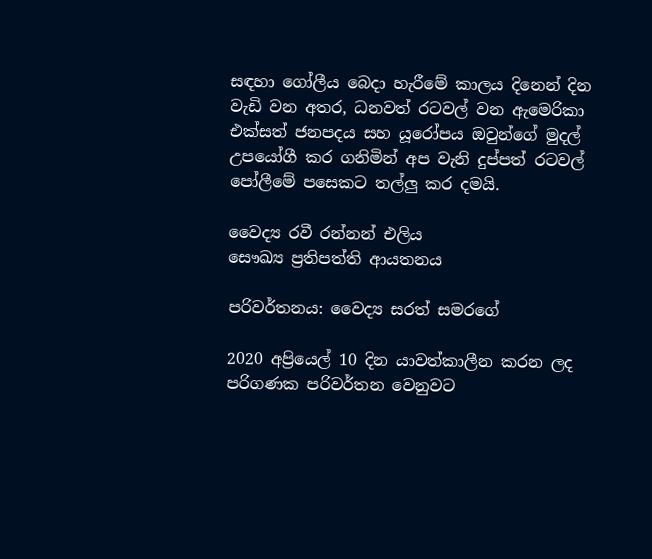සඳහා ගෝලීය බෙදා හැරීමේ කාලය දිනෙන් දින වැඩි වන අතර, ධනවත් රටවල් වන ඇමෙරිකා එක්සත් ජනපදය සහ යූරෝපය ඔවුන්ගේ මුදල් උපයෝගී කර ගනිමින් අප වැනි දුප්පත් රටවල් පෝලීමේ පසෙකට තල්ලු කර දමයි.

වෛද්‍ය රවී රන්නන් එලිය
සෞඛ්‍ය ප්‍රතිපත්ති ආයතනය

පරිවර්තනය: වෛද්‍ය සරත් සමරගේ

2020 අප්‍රියෙල් 10 දින යාවත්කාලීන කරන ලද පරිගණක පරිවර්තන වෙනුවට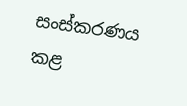සංස්කරණය කළ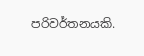පරිවර්තනයකි.